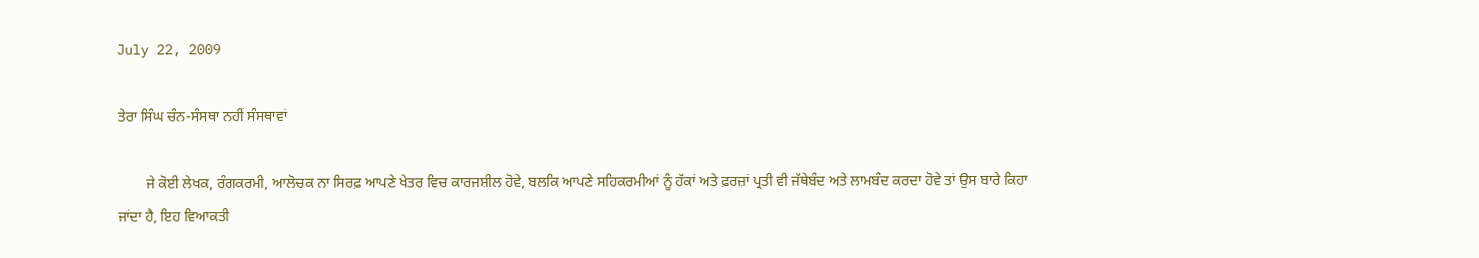July 22, 2009

ਤੇਰਾ ਸਿੰਘ ਚੰਨ-ਸੰਸਥਾ ਨਹੀਂ ਸੰਸਥਾਵਾਂ

        ਜੇ ਕੋਈ ਲੇਖਕ, ਰੰਗਕਰਮੀ, ਆਲੋਚਕ ਨਾ ਸਿਰਫ਼ ਆਪਣੇ ਖੇਤਰ ਵਿਚ ਕਾਰਜਸ਼ੀਲ ਹੋਵੇ, ਬਲਕਿ ਆਪਣੇ ਸਹਿਕਰਮੀਆਂ ਨੂੰ ਹੱਕਾਂ ਅਤੇ ਫ਼ਰਜ਼ਾਂ ਪ੍ਰਤੀ ਵੀ ਜੱਥੇਬੰਦ ਅਤੇ ਲਾਮਬੰਦ ਕਰਦਾ ਹੋਵੇ ਤਾਂ ਉਸ ਬਾਰੇ ਕਿਹਾ ਜਾਂਦਾ ਹੈ, ਇਹ ਵਿਆਕਤੀ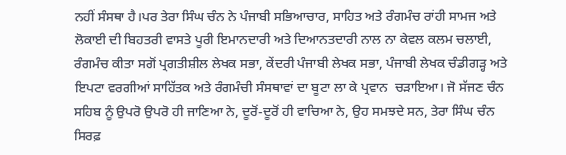ਨਹੀਂ ਸੰਸਥਾ ਹੈ।ਪਰ ਤੇਰਾ ਸਿੰਘ ਚੰਨ ਨੇ ਪੰਜਾਬੀ ਸਭਿਆਚਾਰ, ਸਾਹਿਤ ਅਤੇ ਰੰਗਮੰਚ ਰਾਂਹੀ ਸਾਮਜ ਅਤੇ ਲੋਕਾਈ ਦੀ ਬਿਹਤਰੀ ਵਾਸਤੇ ਪੂਰੀ ਇਮਾਨਦਾਰੀ ਅਤੇ ਦਿਆਨਤਦਾਰੀ ਨਾਲ ਨਾ ਕੇਵਲ ਕਲਮ ਚਲਾਈ, ਰੰਗਮੰਚ ਕੀਤਾ ਸਗੋਂ ਪ੍ਰਗਤੀਸ਼ੀਲ ਲੇਖਕ ਸਭਾ, ਕੇਂਦਰੀ ਪੰਜਾਬੀ ਲੇਖਕ ਸਭਾ, ਪੰਜਾਬੀ ਲੇਖਕ ਚੰਡੀਗੜ੍ਹ ਅਤੇ ਇਪਟਾ ਵਰਗੀਆਂ ਸਾਹਿੱਤਕ ਅਤੇ ਰੰਗਮੰਚੀ ਸੰਸਥਾਵਾਂ ਦਾ ਬੂਟਾ ਲਾ ਕੇ ਪ੍ਰਵਾਨ  ਚੜਾਇਆ। ਜੋ ਸੱਜਣ ਚੰਨ ਸਹਿਬ ਨੂੰ ਉਪਰੋ ਉਪਰੋ ਹੀ ਜਾਣਿਆ ਨੇ, ਦੂਰੋਂ-ਦੂਰੋਂ ਹੀ ਵਾਚਿਆ ਨੇ, ਉਹ ਸਮਝਦੇ ਸਨ, ਤੇਰਾ ਸਿੰਘ ਚੰਨ ਸਿਰਫ਼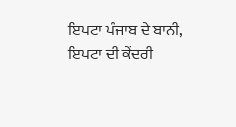ਇਪਟਾ ਪੰਜਾਬ ਦੇ ਬਾਨੀ, ਇਪਟਾ ਦੀ ਕੇਂਦਰੀ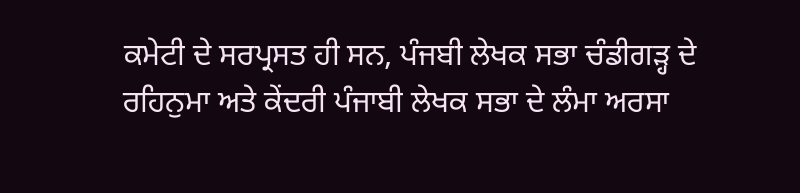ਕਮੇਟੀ ਦੇ ਸਰਪ੍ਰਸਤ ਹੀ ਸਨ, ਪੰਜਬੀ ਲੇਖਕ ਸਭਾ ਚੰਡੀਗੜ੍ਹ ਦੇ ਰਹਿਨੁਮਾ ਅਤੇ ਕੇਂਦਰੀ ਪੰਜਾਬੀ ਲੇਖਕ ਸਭਾ ਦੇ ਲੰਮਾ ਅਰਸਾ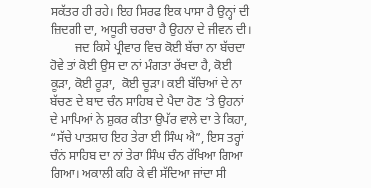ਸਕੱਤਰ ਹੀ ਰਹੇ। ਇਹ ਸਿਰਫ ਇਕ ਪਾਸਾ ਹੈ ਉਨ੍ਹਾਂ ਦੀ ਜ਼ਿਦਗੀ ਦਾ, ਅਧੂਰੀ ਚਰਚਾ ਹੈ ਉਹਨਾ ਦੇ ਜੀਵਨ ਦੀ।
        ਜਦ ਕਿਸੇ ਪ੍ਰੀਵਾਰ ਵਿਚ ਕੋਈ ਬੱਚਾ ਨਾ ਬੱਚਦਾ ਹੋਵੇ ਤਾਂ ਕੋਈ ਉਸ ਦਾ ਨਾਂ ਮੰਗਤਾ ਰੱਖਦਾ ਹੈ, ਕੋਈ ਕੂੜਾ, ਕੋਈ ਰੂੜਾ,  ਕੋਈ ਚੂੜਾ। ਕਈ ਬੱਚਿਆਂ ਦੇ ਨਾ ਬੱਚਣ ਦੇ ਬਾਦ ਚੰਨ ਸਾਹਿਬ ਦੇ ਪੈਦਾ ਹੋਣ ‘ਤੇ ਉਹਨਾਂ ਦੇ ਮਾਪਿਆਂ ਨੇ ਸ਼ੁਕਰ ਕੀਤਾ ਉਪੱਰ ਵਾਲੇ ਦਾ ਤੇ ਕਿਹਾ, “ਸੱਚੇ ਪਾਤਸ਼ਾਹ ਇਹ ਤੇਰਾ ਈ ਸਿੰਘ ਐ”, ਇਸ ਤਰ੍ਹਾਂ ਚੰਨਂ ਸਾਹਿਬ ਦਾ ਨਾਂ ਤੇਰਾ ਸਿੰਘ ਚੰਨ ਰੱਖਿਆ ਗਿਆ ਗਿਆ। ਅਕਾਲੀ ਕਹਿ ਕੇ ਵੀ ਸੱਦਿਆ ਜਾਂਦਾ ਸੀ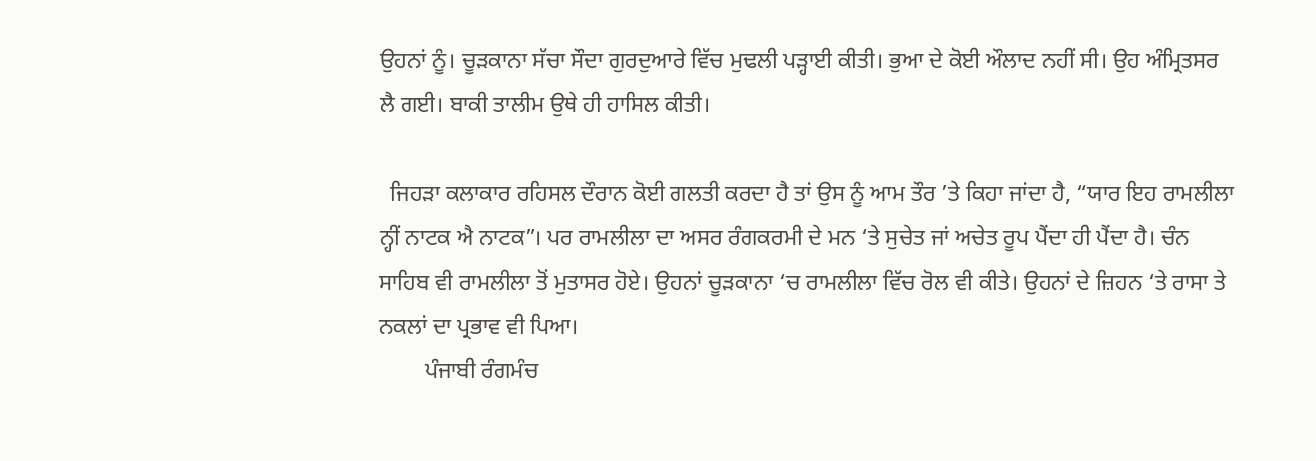ਉਹਨਾਂ ਨੂੰ। ਚੂੜਕਾਨਾ ਸੱਚਾ ਸੌਦਾ ਗੁਰਦੁਆਰੇ ਵਿੱਚ ਮੁਢਲੀ ਪੜ੍ਹਾਈ ਕੀਤੀ। ਭੁਆ ਦੇ ਕੋਈ ਔਲਾਦ ਨਹੀਂ ਸੀ। ਉਹ ਅੰਮ੍ਰਿਤਸਰ ਲੈ ਗਈ। ਬਾਕੀ ਤਾਲੀਮ ਉਥੇ ਹੀ ਹਾਸਿਲ ਕੀਤੀ।

  ਜਿਹੜਾ ਕਲਾਕਾਰ ਰਹਿਸਲ ਦੌਰਾਨ ਕੋਈ ਗਲਤੀ ਕਰਦਾ ਹੈ ਤਾਂ ਉਸ ਨੂੰ ਆਮ ਤੌਰ ’ਤੇ ਕਿਹਾ ਜਾਂਦਾ ਹੈ, “ਯਾਰ ਇਹ ਰਾਮਲੀਲਾ ਨ੍ਹੀਂ ਨਾਟਕ ਐ ਨਾਟਕ”। ਪਰ ਰਾਮਲੀਲਾ ਦਾ ਅਸਰ ਰੰਗਕਰਮੀ ਦੇ ਮਨ ‘ਤੇ ਸੁਚੇਤ ਜਾਂ ਅਚੇਤ ਰੂਪ ਪੈਂਦਾ ਹੀ ਪੈਂਦਾ ਹੈ। ਚੰਨ ਸਾਹਿਬ ਵੀ ਰਾਮਲੀਲਾ ਤੋਂ ਮੁਤਾਸਰ ਹੋਏ। ਉਹਨਾਂ ਚੂੜਕਾਨਾ ‘ਚ ਰਾਮਲੀਲਾ ਵਿੱਚ ਰੋਲ ਵੀ ਕੀਤੇ। ਉਹਨਾਂ ਦੇ ਜ਼ਿਹਨ ‘ਤੇ ਰਾਸਾ ਤੇ ਨਕਲਾਂ ਦਾ ਪ੍ਰਭਾਵ ਵੀ ਪਿਆ।
        ਪੰਜਾਬੀ ਰੰਗਮੰਚ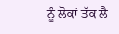ਨੂੰ ਲੋਕਾਂ ਤੱਕ ਲੈ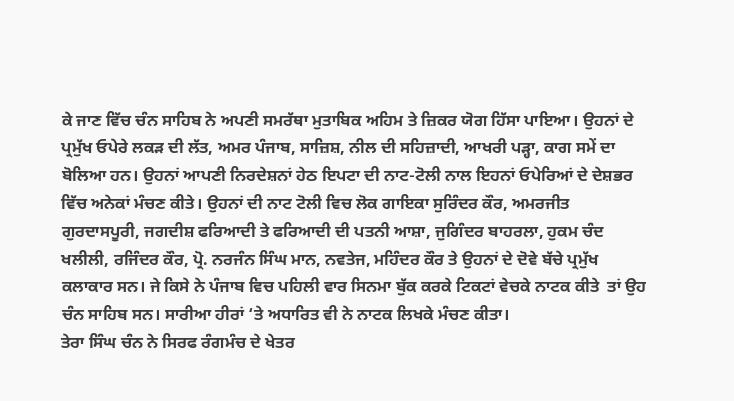ਕੇ ਜਾਣ ਵਿੱਚ ਚੰਨ ਸਾਹਿਬ ਨੇ ਅਪਣੀ ਸਮਰੱਥਾ ਮੁਤਾਬਿਕ ਅਹਿਮ ਤੇ ਜ਼ਿਕਰ ਯੋਗ ਹਿੱਸਾ ਪਾਇਆ। ਉਹਨਾਂ ਦੇ ਪ੍ਰਮੁੱਖ ਓਪੇਰੇ ਲਕੜ ਦੀ ਲੱਤ, ਅਮਰ ਪੰਜਾਬ, ਸਾਜ਼ਿਸ਼, ਨੀਲ ਦੀ ਸਹਿਜ਼ਾਦੀ, ਆਖਰੀ ਪੜ੍ਹਾ, ਕਾਗ ਸਮੇਂ ਦਾ ਬੋਲਿਆ ਹਨ। ਉਹਨਾਂ ਆਪਣੀ ਨਿਰਦੇਸ਼ਨਾਂ ਹੇਠ ਇਪਟਾ ਦੀ ਨਾਟ-ਟੋਲੀ ਨਾਲ ਇਹਨਾਂ ਓਪੇਰਿਆਂ ਦੇ ਦੇਸ਼ਭਰ ਵਿੱਚ ਅਨੇਕਾਂ ਮੰਚਣ ਕੀਤੇ। ਉਹਨਾਂ ਦੀ ਨਾਟ ਟੋਲੀ ਵਿਚ ਲੋਕ ਗਾਇਕਾ ਸੁਰਿੰਦਰ ਕੌਰ, ਅਮਰਜੀਤ ਗੁਰਦਾਸਪੂਰੀ, ਜਗਦੀਸ਼ ਫਰਿਆਦੀ ਤੇ ਫਰਿਆਦੀ ਦੀ ਪਤਨੀ ਆਸ਼ਾ, ਜੁਗਿੰਦਰ ਬਾਹਰਲਾ, ਹੁਕਮ ਚੰਦ ਖਲੀਲੀ, ਰਜਿੰਦਰ ਕੌਰ, ਪ੍ਰੋ. ਨਰਜੰਨ ਸਿੰਘ ਮਾਨ, ਨਵਤੇਜ, ਮਹਿੰਦਰ ਕੌਰ ਤੇ ਉਹਨਾਂ ਦੇ ਦੋਵੇ ਬੱਚੇ ਪ੍ਰਮੁੱਖ ਕਲਾਕਾਰ ਸਨ। ਜੇ ਕਿਸੇ ਨੇ ਪੰਜਾਬ ਵਿਚ ਪਹਿਲੀ ਵਾਰ ਸਿਨਮਾ ਬੁੱਕ ਕਰਕੇ ਟਿਕਟਾਂ ਵੇਚਕੇ ਨਾਟਕ ਕੀਤੇ  ਤਾਂ ਉਹ ਚੰਨ ਸਾਹਿਬ ਸਨ। ਸਾਰੀਆ ਹੀਰਾਂ ‘ਤੇ ਅਧਾਰਿਤ ਵੀ ਨੇ ਨਾਟਕ ਲਿਖਕੇ ਮੰਚਣ ਕੀਤਾ।
ਤੇਰਾ ਸਿੰਘ ਚੰਨ ਨੇ ਸਿਰਫ ਰੰਗਮੰਚ ਦੇ ਖੇਤਰ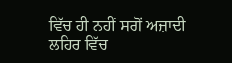ਵਿੱਚ ਹੀ ਨਹੀਂ ਸਗੋਂ ਅਜ਼ਾਦੀ ਲਹਿਰ ਵਿੱਚ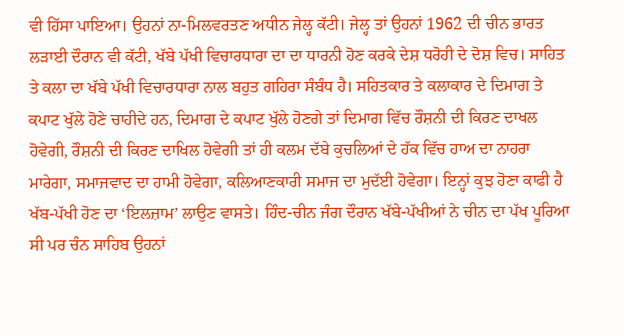ਵੀ ਹਿੱਸਾ ਪਾਇਆ। ਉਹਨਾਂ ਨਾ-ਮਿਲਵਰਤਣ ਅਧੀਨ ਜੇਲ੍ਹ ਕੱਟੀ। ਜੇਲ੍ਹ ਤਾਂ ਉਹਨਾਂ 1962 ਦੀ ਚੀਨ ਭਾਰਤ ਲੜਾਈ ਦੌਰਾਨ ਵੀ ਕੱਟੀ, ਖੱਬੇ ਪੱਖੀ ਵਿਚਾਰਧਾਰਾ ਦਾ ਦਾ ਧਾਰਨੀ ਹੋਣ ਕਰਕੇ ਦੇਸ਼ ਧਰੋਹੀ ਦੇ ਦੋਸ਼ ਵਿਚ। ਸਾਹਿਤ ਤੇ ਕਲਾ ਦਾ ਖੱਬੇ ਪੱਖੀ ਵਿਚਾਰਧਾਰਾ ਨਾਲ ਬਹੁਤ ਗਹਿਰਾ ਸੰਬੰਧ ਹੈ। ਸਹਿਤਕਾਰ ਤੇ ਕਲਾਕਾਰ ਦੇ ਦਿਮਾਗ ਤੇ ਕਪਾਟ ਖੁੱਲੇ ਹੋਣੇ ਚਾਹੀਦੇ ਹਨ, ਦਿਮਾਗ ਦੇ ਕਪਾਟ ਖੁੱਲੇ ਹੋਣਗੇ ਤਾਂ ਦਿਮਾਗ ਵਿੱਚ ਰੌਸ਼ਨੀ ਦੀ ਕਿਰਣ ਦਾਖਲ ਹੋਵੇਗੀ, ਰੌਸ਼ਨੀ ਦੀ ਕਿਰਣ ਦਾਖਿਲ ਹੋਵੇਗੀ ਤਾਂ ਹੀ ਕਲਮ ਦੱਬੇ ਕੁਚਲਿਆਂ ਦੇ ਹੱਕ ਵਿੱਚ ਹਾਅ ਦਾ ਨਾਹਰਾ ਮਾਰੇਗਾ, ਸਮਾਜਵਾਦ ਦਾ ਹਾਮੀ ਹੋਵੇਗਾ, ਕਲਿਆਣਕਾਰੀ ਸਮਾਜ ਦਾ ਮੁਦੱਈ ਹੋਵੇਗਾ। ਇਨ੍ਹਾਂ ਕੁਝ ਹੋਣਾ ਕਾਫੀ ਹੈ ਖੱਬ-ਪੱਖੀ ਹੋਣ ਦਾ ‘ਇਲਜ਼ਾਮ’ ਲਾਉਣ ਵਾਸਤੇ। ਹਿੰਦ-ਚੀਨ ਜੰਗ ਦੌਰਾਨ ਖੱਬੇ-ਪੱਖੀਆਂ ਨੇ ਚੀਨ ਦਾ ਪੱਖ ਪੂਰਿਆ ਸੀ ਪਰ ਚੰਨ ਸਾਹਿਬ ਉਹਨਾਂ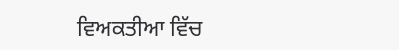ਵਿਅਕਤੀਆ ਵਿੱਚ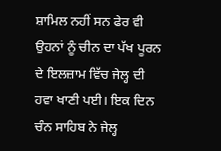ਸ਼ਾਮਿਲ ਨਹੀਂ ਸਨ ਫੇਰ ਵੀ ਉਹਨਾਂ ਨੂੰ ਚੀਨ ਦਾ ਪੱਖ ਪੂਰਨ ਦੇ ਇਲਜ਼ਾਮ ਵਿੱਚ ਜੇਲ੍ਹ ਦੀ ਹਵਾ ਖਾਣੀ ਪਈ। ਇਕ ਦਿਨ ਚੰਨ ਸਾਹਿਬ ਨੇ ਜੇਲ੍ਹ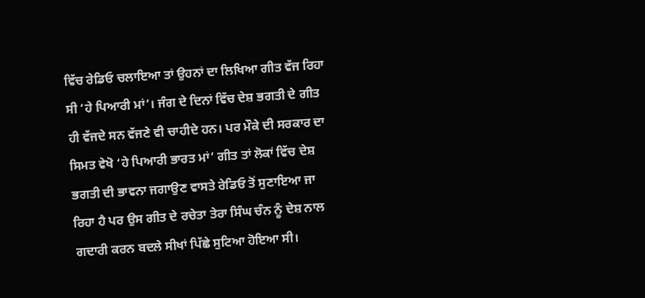ਵਿੱਚ ਰੇਡਿਓ ਚਲਾਇਆ ਤਾਂ ਉਹਨਾਂ ਦਾ ਲਿਖਿਆ ਗੀਤ ਵੱਜ ਰਿਹਾ ਸੀ ‘ਹੇ ਪਿਆਰੀ ਮਾਂ’। ਜੰਗ ਦੇ ਦਿਨਾਂ ਵਿੱਚ ਦੇਸ਼ ਭਗਤੀ ਦੇ ਗੀਤ ਹੀ ਵੱਜਦੇ ਸਨ ਵੱਜਣੇ ਵੀ ਚਾਹੀਦੇ ਹਨ। ਪਰ ਮੌਕੇ ਦੀ ਸਰਕਾਰ ਦਾ ਸਿਮਤ ਵੇਖੋ ‘ਹੇ ਪਿਆਰੀ ਭਾਰਤ ਮਾਂ’ ਗੀਤ ਤਾਂ ਲੋਕਾਂ ਵਿੱਚ ਦੇਸ਼ ਭਗਤੀ ਦੀ ਭਾਵਨਾ ਜਗਾਉਣ ਵਾਸਤੇ ਰੇਡਿਓ ਤੋਂ ਸੁਣਾਇਆ ਜਾ ਰਿਹਾ ਹੈ ਪਰ ਉਸ ਗੀਤ ਦੇ ਰਚੇਤਾ ਤੇਰਾ ਸਿੰਘ ਚੰਨ ਨੂੰ ਦੇਸ਼ ਨਾਲ ਗਦਾਰੀ ਕਰਨ ਬਦਲੇ ਸੀਖਾਂ ਪਿੱਛੇ ਸੁਟਿਆ ਹੋਇਆ ਸੀ।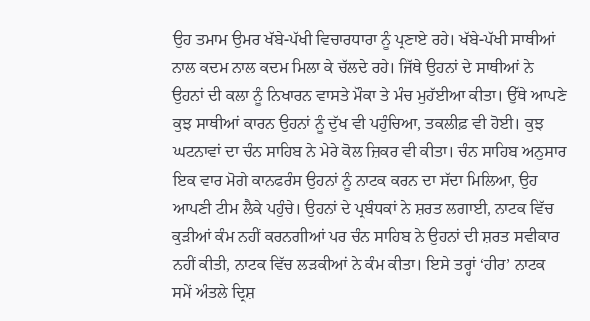ਉਹ ਤਮਾਮ ਉਮਰ ਖੱਬੇ-ਪੱਖੀ ਵਿਚਾਰਧਾਰਾ ਨੂੰ ਪ੍ਰਣਾਏ ਰਹੇ। ਖੱਬੇ-ਪੱਖੀ ਸਾਥੀਆਂ ਨਾਲ ਕਦਮ ਨਾਲ ਕਦਮ ਮਿਲਾ ਕੇ ਚੱਲਦੇ ਰਹੇ। ਜਿੱਥੇ ਉਹਨਾਂ ਦੇ ਸਾਥੀਆਂ ਨੇ ਉਹਨਾਂ ਦੀ ਕਲਾ ਨੂੰ ਨਿਖਾਰਨ ਵਾਸਤੇ ਮੌਕਾ ਤੇ ਮੰਚ ਮੁਹੱਈਆ ਕੀਤਾ। ਉੱਥੇ ਆਪਣੇ ਕੁਝ ਸਾਥੀਆਂ ਕਾਰਨ ਉਹਨਾਂ ਨੂੰ ਦੁੱਖ ਵੀ ਪਹੁੰਚਿਆ, ਤਕਲੀਫ਼ ਵੀ ਹੋਈ। ਕੁਝ ਘਟਨਾਵਾਂ ਦਾ ਚੰਨ ਸਾਹਿਬ ਨੇ ਮੇਰੇ ਕੋਲ ਜ਼ਿਕਰ ਵੀ ਕੀਤਾ। ਚੰਨ ਸਾਹਿਬ ਅਨੁਸਾਰ ਇਕ ਵਾਰ ਮੋਗੇ ਕਾਨਫਰੰਸ ਉਹਨਾਂ ਨੂੰ ਨਾਟਕ ਕਰਨ ਦਾ ਸੱਦਾ ਮਿਲਿਆ, ਉਹ ਆਪਣੀ ਟੀਮ ਲੈਕੇ ਪਹੁੰਚੇ। ਉਹਨਾਂ ਦੇ ਪ੍ਰਬੰਧਕਾਂ ਨੇ ਸ਼ਰਤ ਲਗਾਈ, ਨਾਟਕ ਵਿੱਚ ਕੁੜੀਆਂ ਕੰਮ ਨਹੀਂ ਕਰਨਗੀਆਂ ਪਰ ਚੰਨ ਸਾਹਿਬ ਨੇ ਉਹਨਾਂ ਦੀ ਸ਼ਰਤ ਸਵੀਕਾਰ ਨਹੀਂ ਕੀਤੀ, ਨਾਟਕ ਵਿੱਚ ਲੜਕੀਆਂ ਨੇ ਕੰਮ ਕੀਤਾ। ਇਸੇ ਤਰ੍ਹਾਂ ‘ਹੀਰ’ ਨਾਟਕ ਸਮੇਂ ਅੰਤਲੇ ਦ੍ਰਿਸ਼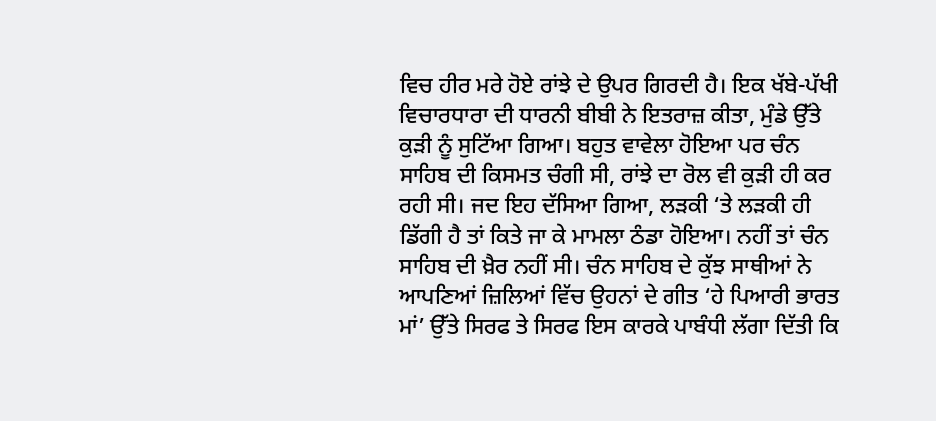ਵਿਚ ਹੀਰ ਮਰੇ ਹੋਏ ਰਾਂਝੇ ਦੇ ਉਪਰ ਗਿਰਦੀ ਹੈ। ਇਕ ਖੱਬੇ-ਪੱਖੀ ਵਿਚਾਰਧਾਰਾ ਦੀ ਧਾਰਨੀ ਬੀਬੀ ਨੇ ਇਤਰਾਜ਼ ਕੀਤਾ, ਮੁੰਡੇ ਉੱਤੇ ਕੁੜੀ ਨੂੰ ਸੁਟਿੱਆ ਗਿਆ। ਬਹੁਤ ਵਾਵੇਲਾ ਹੋਇਆ ਪਰ ਚੰਨ ਸਾਹਿਬ ਦੀ ਕਿਸਮਤ ਚੰਗੀ ਸੀ, ਰਾਂਝੇ ਦਾ ਰੋਲ ਵੀ ਕੁੜੀ ਹੀ ਕਰ ਰਹੀ ਸੀ। ਜਦ ਇਹ ਦੱਸਿਆ ਗਿਆ, ਲੜਕੀ ‘ਤੇ ਲੜਕੀ ਹੀ ਡਿੱਗੀ ਹੈ ਤਾਂ ਕਿਤੇ ਜਾ ਕੇ ਮਾਮਲਾ ਠੰਡਾ ਹੋਇਆ। ਨਹੀਂ ਤਾਂ ਚੰਨ ਸਾਹਿਬ ਦੀ ਖ਼ੈਰ ਨਹੀਂ ਸੀ। ਚੰਨ ਸਾਹਿਬ ਦੇ ਕੁੱਝ ਸਾਥੀਆਂ ਨੇ ਆਪਣਿਆਂ ਜ਼ਿਲਿਆਂ ਵਿੱਚ ਉਹਨਾਂ ਦੇ ਗੀਤ ‘ਹੇ ਪਿਆਰੀ ਭਾਰਤ ਮਾਂ’ ਉੱਤੇ ਸਿਰਫ ਤੇ ਸਿਰਫ ਇਸ ਕਾਰਕੇ ਪਾਬੰਧੀ ਲੱਗਾ ਦਿੱਤੀ ਕਿ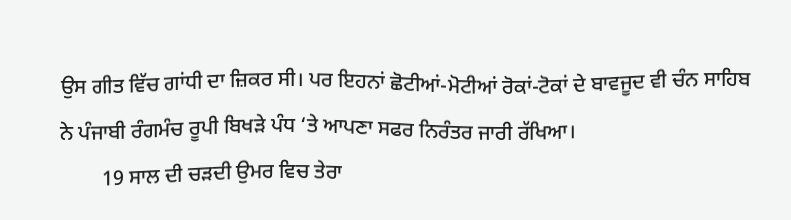ਉਸ ਗੀਤ ਵਿੱਚ ਗਾਂਧੀ ਦਾ ਜ਼ਿਕਰ ਸੀ। ਪਰ ਇਹਨਾਂ ਛੋਟੀਆਂ-ਮੋਟੀਆਂ ਰੋਕਾਂ-ਟੋਕਾਂ ਦੇ ਬਾਵਜੂਦ ਵੀ ਚੰਨ ਸਾਹਿਬ ਨੇ ਪੰਜਾਬੀ ਰੰਗਮੰਚ ਰੂਪੀ ਬਿਖੜੇ ਪੰਧ ‘ਤੇ ਆਪਣਾ ਸਫਰ ਨਿਰੰਤਰ ਜਾਰੀ ਰੱਖਿਆ।
        19 ਸਾਲ ਦੀ ਚੜਦੀ ਉਮਰ ਵਿਚ ਤੇਰਾ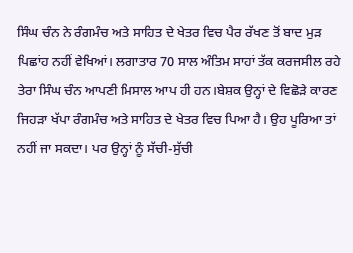ਸਿੰਘ ਚੰਨ ਨੇ ਰੰਗਮੰਚ ਅਤੇ ਸਾਹਿਤ ਦੇ ਖੇਤਰ ਵਿਚ ਪੈਰ ਰੱਖਣ ਤੋਂ ਬਾਦ ਮੁੜ ਪਿਛਾਂਹ ਨਹੀਂ ਵੇਖਿਆਂ। ਲਗਾਤਾਰ 70 ਸਾਲ ਅੰਤਿਮ ਸਾਹਾਂ ਤੱਕ ਕਰਜਸੀਲ ਰਹੇ ਤੇਰਾ ਸਿੰਘ ਚੰਨ ਆਪਣੀ ਮਿਸਾਲ ਆਪ ਹੀ ਹਨ।ਬੇਸ਼ਕ ਉਨ੍ਹਾਂ ਦੇ ਵਿਛੋੜੇ ਕਾਰਣ ਜਿਹੜਾ ਖੱਪਾ ਰੰਗਮੰਚ ਅਤੇ ਸਾਹਿਤ ਦੇ ਖੇਤਰ ਵਿਚ ਪਿਆ ਹੈ। ਉਹ ਪੂਰਿਆ ਤਾਂ ਨਹੀਂ ਜਾ ਸਕਦਾ। ਪਰ ਉਨ੍ਹਾਂ ਨੂੰ ਸੱਚੀ-ਸੁੱਚੀ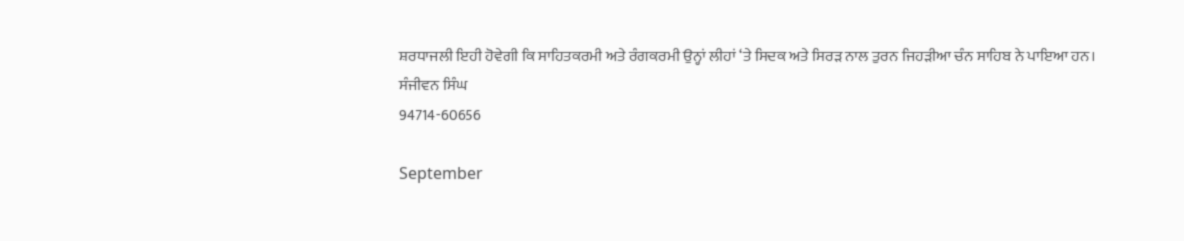ਸ਼ਰਧਾਜਲੀ ਇਹੀ ਹੋਵੇਗੀ ਕਿ ਸਾਹਿਤਕਰਮੀ ਅਤੇ ਰੰਗਕਰਮੀ ਉਨ੍ਹਾਂ ਲੀਹਾਂ ‘ਤੇ ਸਿਦਕ ਅਤੇ ਸਿਰੜ ਨਾਲ ਤੁਰਨ ਜਿਹੜੀਆ ਚੰਨ ਸਾਹਿਬ ਨੇ ਪਾਇਆ ਹਨ।
ਸੰਜੀਵਨ ਸਿੰਘ
94714-60656

September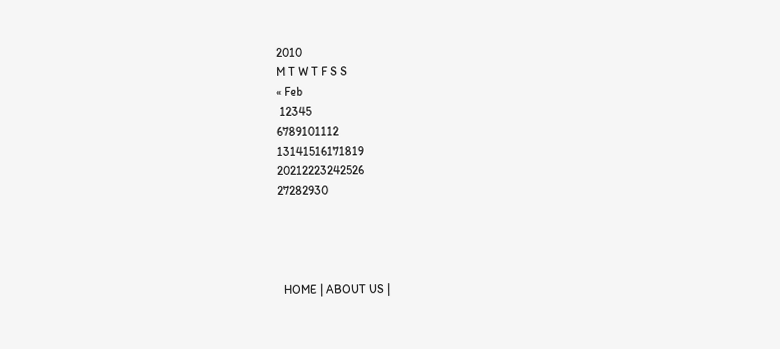2010
M T W T F S S
« Feb
 12345
6789101112
13141516171819
20212223242526
27282930




  HOME | ABOUT US |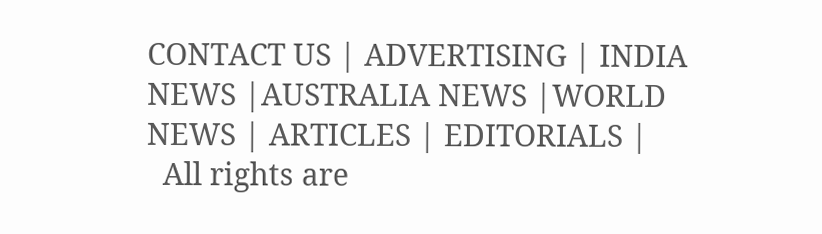CONTACT US | ADVERTISING | INDIA NEWS |AUSTRALIA NEWS |WORLD NEWS | ARTICLES | EDITORIALS |
  All rights are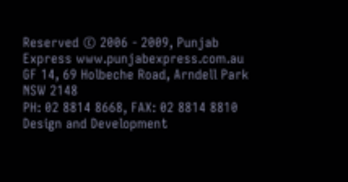Reserved © 2006 - 2009, Punjab Express www.punjabexpress.com.au
GF 14, 69 Holbeche Road, Arndell Park NSW 2148
PH: 02 8814 8668, FAX: 02 8814 8810
Design and Development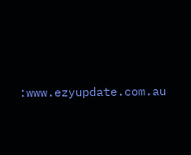:www.ezyupdate.com.au